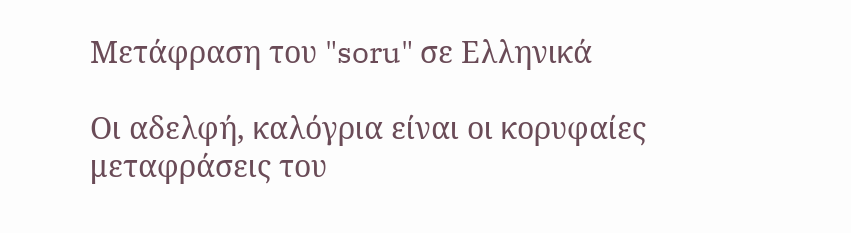Μετάφραση του "soru" σε Ελληνικά

Οι αδελφή, καλόγρια είναι οι κορυφαίες μεταφράσεις του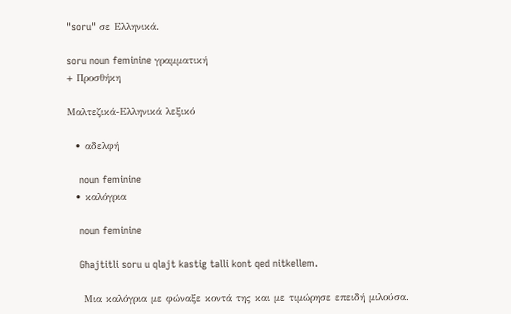"soru" σε Ελληνικά.

soru noun feminine γραμματική
+ Προσθήκη

Μαλτεζικά-Ελληνικά λεξικό

  • αδελφή

    noun feminine
  • καλόγρια

    noun feminine

    Għajtitli soru u qlajt kastig talli kont qed nitkellem.

    Μια καλόγρια με φώναξε κοντά της και με τιμώρησε επειδή μιλούσα.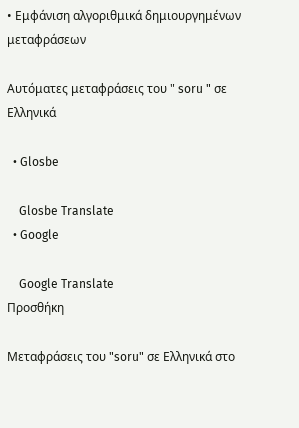• Εμφάνιση αλγοριθμικά δημιουργημένων μεταφράσεων

Αυτόματες μεταφράσεις του " soru " σε Ελληνικά

  • Glosbe

    Glosbe Translate
  • Google

    Google Translate
Προσθήκη

Μεταφράσεις του "soru" σε Ελληνικά στο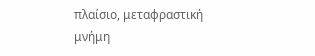πλαίσιο, μεταφραστική μνήμη